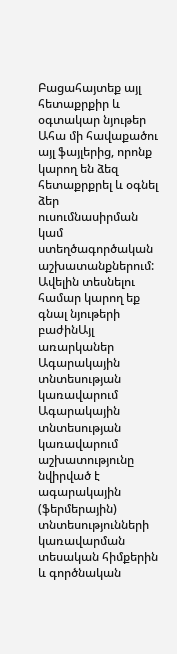Բացահայտեք այլ հետաքրքիր և օգտակար նյութեր
Ահա մի հավաքածու այլ ֆայլերից, որոնք կարող են ձեզ հետաքրքրել և օգնել ձեր ուսումնասիրման կամ ստեղծագործական աշխատանքներում: Ավելին տեսնելու համար կարող եք գնալ նյութերի բաժինԱյլ առարկաներ
Ագարակային տնտեսության կառավարում
Ագարակային տնտեսության կառավարում աշխատությունը նվիրված է ագարակային (ֆերմերային) տնտեսությունների կառավարման տեսական հիմքերին և գործնական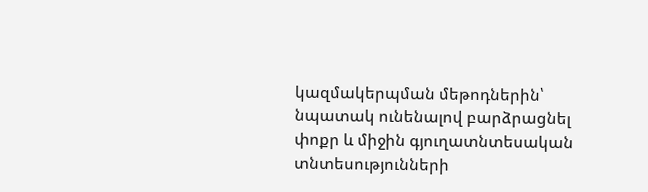կազմակերպման մեթոդներին՝ նպատակ ունենալով բարձրացնել փոքր և միջին գյուղատնտեսական տնտեսությունների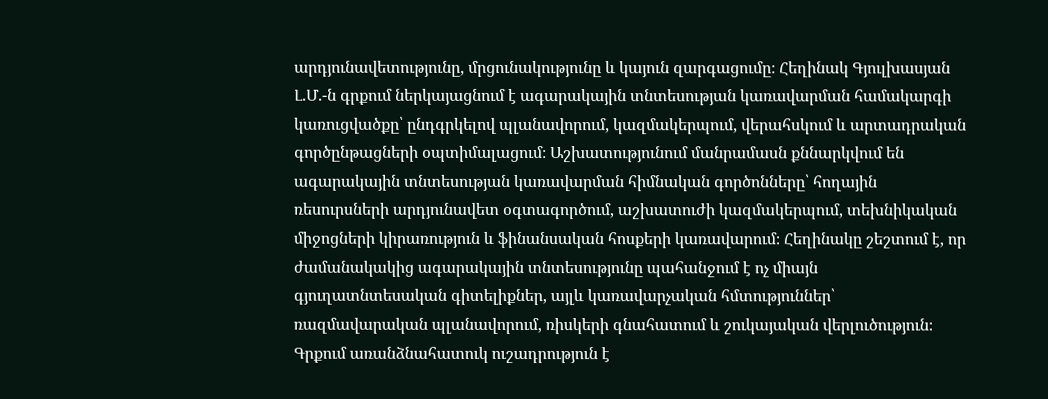արդյունավետությունը, մրցունակությունը և կայուն զարգացումը։ Հեղինակ Գյուլխասյան Լ.Մ.-ն գրքում ներկայացնում է ագարակային տնտեսության կառավարման համակարգի կառուցվածքը՝ ընդգրկելով պլանավորում, կազմակերպում, վերահսկում և արտադրական գործընթացների օպտիմալացում։ Աշխատությունում մանրամասն քննարկվում են ագարակային տնտեսության կառավարման հիմնական գործոնները՝ հողային ռեսուրսների արդյունավետ օգտագործում, աշխատուժի կազմակերպում, տեխնիկական միջոցների կիրառություն և ֆինանսական հոսքերի կառավարում։ Հեղինակը շեշտում է, որ ժամանակակից ագարակային տնտեսությունը պահանջում է ոչ միայն գյուղատնտեսական գիտելիքներ, այլև կառավարչական հմտություններ՝ ռազմավարական պլանավորում, ռիսկերի գնահատում և շուկայական վերլուծություն։ Գրքում առանձնահատուկ ուշադրություն է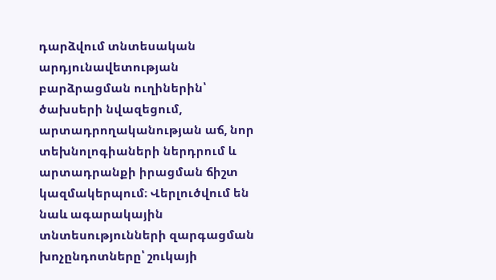դարձվում տնտեսական արդյունավետության բարձրացման ուղիներին՝ ծախսերի նվազեցում, արտադրողականության աճ, նոր տեխնոլոգիաների ներդրում և արտադրանքի իրացման ճիշտ կազմակերպում։ Վերլուծվում են նաև ագարակային տնտեսությունների զարգացման խոչընդոտները՝ շուկայի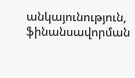անկայունություն, ֆինանսավորման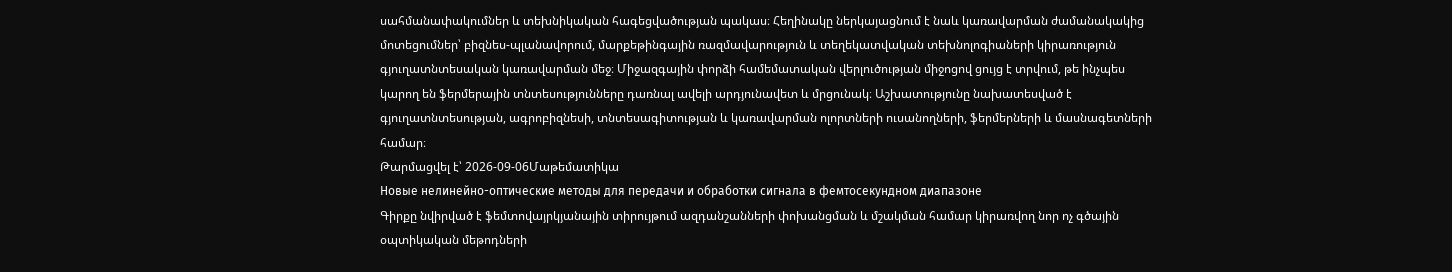սահմանափակումներ և տեխնիկական հագեցվածության պակաս։ Հեղինակը ներկայացնում է նաև կառավարման ժամանակակից մոտեցումներ՝ բիզնես-պլանավորում, մարքեթինգային ռազմավարություն և տեղեկատվական տեխնոլոգիաների կիրառություն գյուղատնտեսական կառավարման մեջ։ Միջազգային փորձի համեմատական վերլուծության միջոցով ցույց է տրվում, թե ինչպես կարող են ֆերմերային տնտեսությունները դառնալ ավելի արդյունավետ և մրցունակ։ Աշխատությունը նախատեսված է գյուղատնտեսության, ագրոբիզնեսի, տնտեսագիտության և կառավարման ոլորտների ուսանողների, ֆերմերների և մասնագետների համար։
Թարմացվել է՝ 2026-09-06Մաթեմատիկա
Новые нелинейно-оптические методы для передачи и обработки сигнала в фемтосекундном диапазоне
Գիրքը նվիրված է ֆեմտովայրկյանային տիրույթում ազդանշանների փոխանցման և մշակման համար կիրառվող նոր ոչ գծային օպտիկական մեթոդների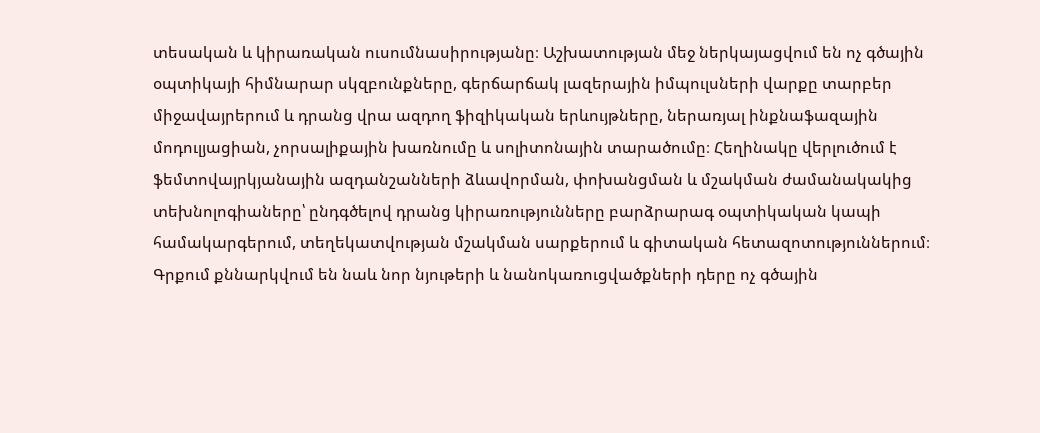տեսական և կիրառական ուսումնասիրությանը։ Աշխատության մեջ ներկայացվում են ոչ գծային օպտիկայի հիմնարար սկզբունքները, գերճարճակ լազերային իմպուլսների վարքը տարբեր միջավայրերում և դրանց վրա ազդող ֆիզիկական երևույթները, ներառյալ ինքնաֆազային մոդուլյացիան, չորսալիքային խառնումը և սոլիտոնային տարածումը։ Հեղինակը վերլուծում է ֆեմտովայրկյանային ազդանշանների ձևավորման, փոխանցման և մշակման ժամանակակից տեխնոլոգիաները՝ ընդգծելով դրանց կիրառությունները բարձրարագ օպտիկական կապի համակարգերում, տեղեկատվության մշակման սարքերում և գիտական հետազոտություններում։ Գրքում քննարկվում են նաև նոր նյութերի և նանոկառուցվածքների դերը ոչ գծային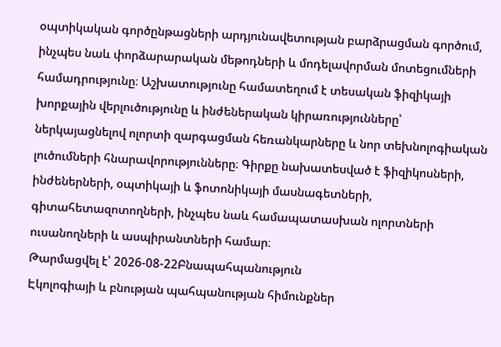օպտիկական գործընթացների արդյունավետության բարձրացման գործում, ինչպես նաև փորձարարական մեթոդների և մոդելավորման մոտեցումների համադրությունը։ Աշխատությունը համատեղում է տեսական ֆիզիկայի խորքային վերլուծությունը և ինժեներական կիրառությունները՝ ներկայացնելով ոլորտի զարգացման հեռանկարները և նոր տեխնոլոգիական լուծումների հնարավորությունները։ Գիրքը նախատեսված է ֆիզիկոսների, ինժեներների, օպտիկայի և ֆոտոնիկայի մասնագետների, գիտահետազոտողների, ինչպես նաև համապատասխան ոլորտների ուսանողների և ասպիրանտների համար։
Թարմացվել է՝ 2026-08-22Բնապահպանություն
Էկոլոգիայի և բնության պահպանության հիմունքներ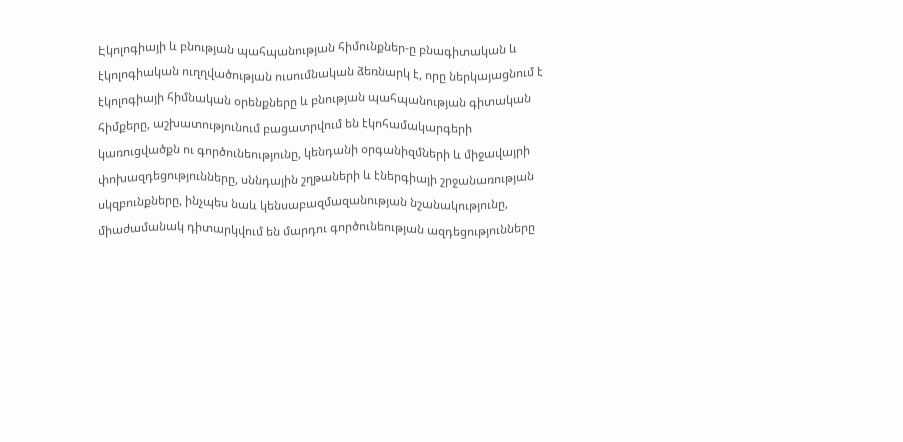Էկոլոգիայի և բնության պահպանության հիմունքներ-ը բնագիտական և էկոլոգիական ուղղվածության ուսումնական ձեռնարկ է, որը ներկայացնում է էկոլոգիայի հիմնական օրենքները և բնության պահպանության գիտական հիմքերը, աշխատությունում բացատրվում են էկոհամակարգերի կառուցվածքն ու գործունեությունը, կենդանի օրգանիզմների և միջավայրի փոխազդեցությունները, սննդային շղթաների և էներգիայի շրջանառության սկզբունքները, ինչպես նաև կենսաբազմազանության նշանակությունը, միաժամանակ դիտարկվում են մարդու գործունեության ազդեցությունները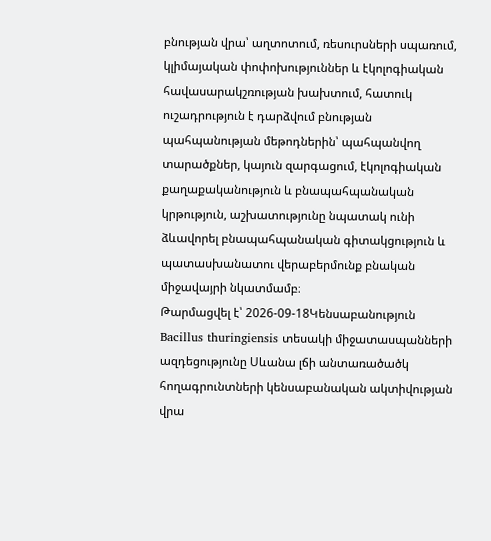բնության վրա՝ աղտոտում, ռեսուրսների սպառում, կլիմայական փոփոխություններ և էկոլոգիական հավասարակշռության խախտում, հատուկ ուշադրություն է դարձվում բնության պահպանության մեթոդներին՝ պահպանվող տարածքներ, կայուն զարգացում, էկոլոգիական քաղաքականություն և բնապահպանական կրթություն, աշխատությունը նպատակ ունի ձևավորել բնապահպանական գիտակցություն և պատասխանատու վերաբերմունք բնական միջավայրի նկատմամբ։
Թարմացվել է՝ 2026-09-18Կենսաբանություն
Bacillus thuringiensis տեսակի միջատասպանների ազդեցությունը Սևանա լճի անտառածածկ հողագրունտների կենսաբանական ակտիվության վրա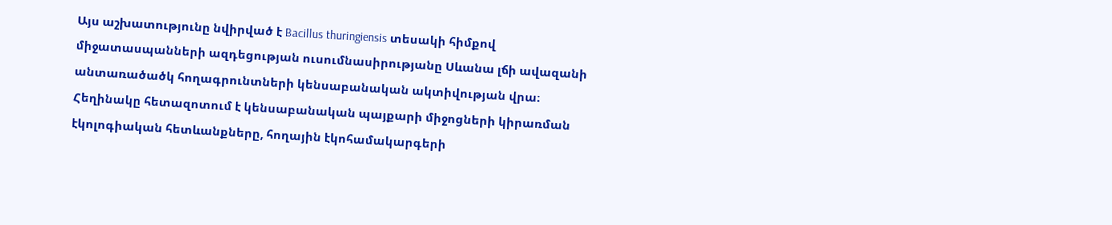Այս աշխատությունը նվիրված է Bacillus thuringiensis տեսակի հիմքով միջատասպանների ազդեցության ուսումնասիրությանը Սևանա լճի ավազանի անտառածածկ հողագրունտների կենսաբանական ակտիվության վրա։ Հեղինակը հետազոտում է կենսաբանական պայքարի միջոցների կիրառման էկոլոգիական հետևանքները, հողային էկոհամակարգերի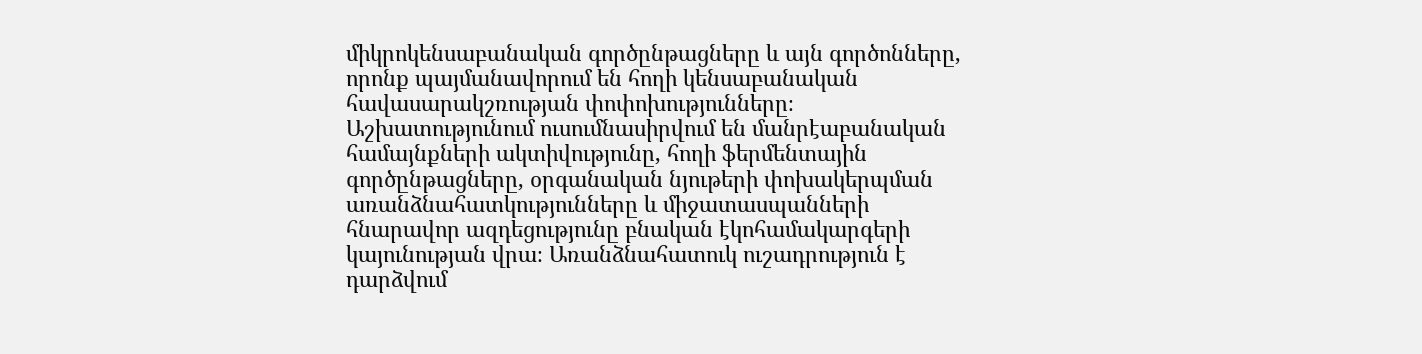միկրոկենսաբանական գործընթացները և այն գործոնները, որոնք պայմանավորում են հողի կենսաբանական հավասարակշռության փոփոխությունները։ Աշխատությունում ուսումնասիրվում են մանրէաբանական համայնքների ակտիվությունը, հողի ֆերմենտային գործընթացները, օրգանական նյութերի փոխակերպման առանձնահատկությունները և միջատասպանների հնարավոր ազդեցությունը բնական էկոհամակարգերի կայունության վրա։ Առանձնահատուկ ուշադրություն է դարձվում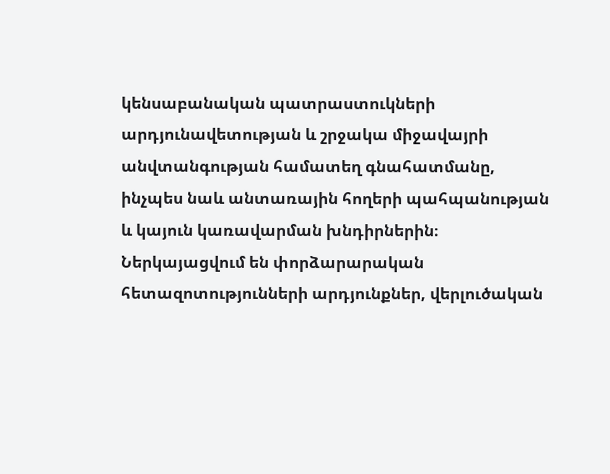կենսաբանական պատրաստուկների արդյունավետության և շրջակա միջավայրի անվտանգության համատեղ գնահատմանը, ինչպես նաև անտառային հողերի պահպանության և կայուն կառավարման խնդիրներին։ Ներկայացվում են փորձարարական հետազոտությունների արդյունքներ, վերլուծական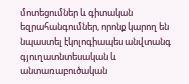մոտեցումներ և գիտական եզրահանգումներ, որոնք կարող են նպաստել էկոլոգիապես անվտանգ գյուղատնտեսական և անտառաբուծական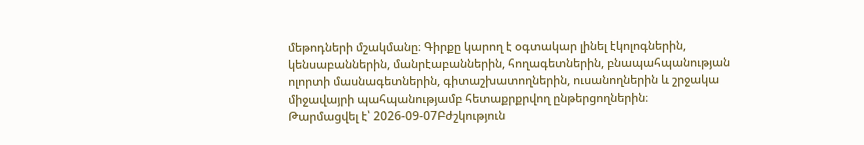մեթոդների մշակմանը։ Գիրքը կարող է օգտակար լինել էկոլոգներին, կենսաբաններին, մանրէաբաններին, հողագետներին, բնապահպանության ոլորտի մասնագետներին, գիտաշխատողներին, ուսանողներին և շրջակա միջավայրի պահպանությամբ հետաքրքրվող ընթերցողներին։
Թարմացվել է՝ 2026-09-07Բժշկություն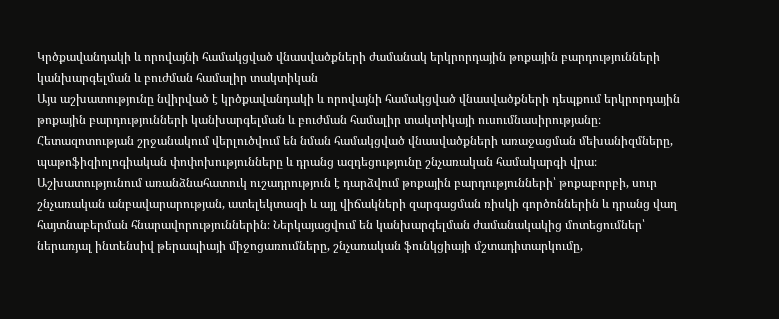Կրծքավանդակի և որովայնի համակցված վնասվածքների ժամանակ երկրորդային թոքային բարդությունների կանխարգելման և բուժման համալիր տակտիկան
Այս աշխատությունը նվիրված է կրծքավանդակի և որովայնի համակցված վնասվածքների դեպքում երկրորդային թոքային բարդությունների կանխարգելման և բուժման համալիր տակտիկայի ուսումնասիրությանը։ Հետազոտության շրջանակում վերլուծվում են նման համակցված վնասվածքների առաջացման մեխանիզմները, պաթոֆիզիոլոգիական փոփոխությունները և դրանց ազդեցությունը շնչառական համակարգի վրա։ Աշխատությունում առանձնահատուկ ուշադրություն է դարձվում թոքային բարդությունների՝ թոքաբորբի, սուր շնչառական անբավարարության, ատելեկտազի և այլ վիճակների զարգացման ռիսկի գործոններին և դրանց վաղ հայտնաբերման հնարավորություններին։ Ներկայացվում են կանխարգելման ժամանակակից մոտեցումներ՝ ներառյալ ինտենսիվ թերապիայի միջոցառումները, շնչառական ֆունկցիայի մշտադիտարկումը,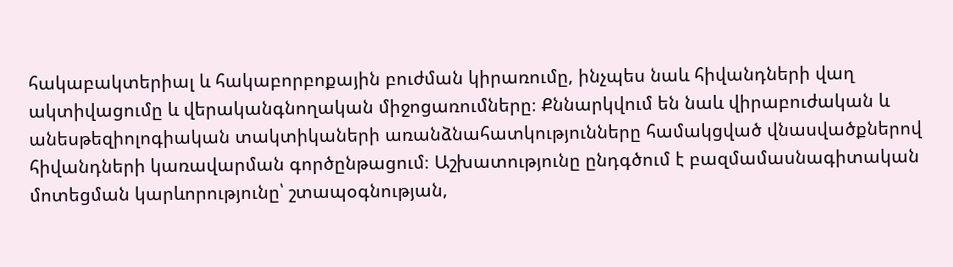հակաբակտերիալ և հակաբորբոքային բուժման կիրառումը, ինչպես նաև հիվանդների վաղ ակտիվացումը և վերականգնողական միջոցառումները։ Քննարկվում են նաև վիրաբուժական և անեսթեզիոլոգիական տակտիկաների առանձնահատկությունները համակցված վնասվածքներով հիվանդների կառավարման գործընթացում։ Աշխատությունը ընդգծում է բազմամասնագիտական մոտեցման կարևորությունը՝ շտապօգնության,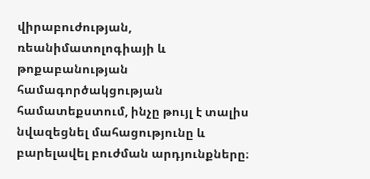վիրաբուժության, ռեանիմատոլոգիայի և թոքաբանության համագործակցության համատեքստում, ինչը թույլ է տալիս նվազեցնել մահացությունը և բարելավել բուժման արդյունքները։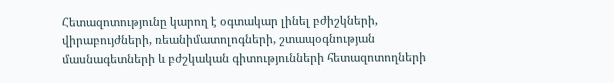Հետազոտությունը կարող է օգտակար լինել բժիշկների, վիրաբույժների, ռեանիմատոլոգների, շտապօգնության մասնագետների և բժշկական գիտությունների հետազոտողների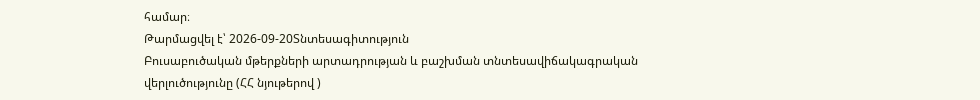համար։
Թարմացվել է՝ 2026-09-20Տնտեսագիտություն
Բուսաբուծական մթերքների արտադրության և բաշխման տնտեսավիճակագրական վերլուծությունը (ՀՀ նյութերով )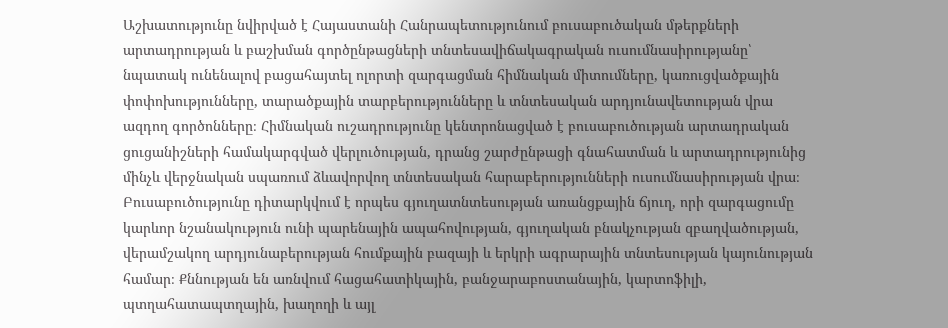Աշխատությունը նվիրված է Հայաստանի Հանրապետությունում բուսաբուծական մթերքների արտադրության և բաշխման գործընթացների տնտեսավիճակագրական ուսումնասիրությանը՝ նպատակ ունենալով բացահայտել ոլորտի զարգացման հիմնական միտումները, կառուցվածքային փոփոխությունները, տարածքային տարբերությունները և տնտեսական արդյունավետության վրա ազդող գործոնները։ Հիմնական ուշադրությունը կենտրոնացված է բուսաբուծության արտադրական ցուցանիշների համակարգված վերլուծության, դրանց շարժընթացի գնահատման և արտադրությունից մինչև վերջնական սպառում ձևավորվող տնտեսական հարաբերությունների ուսումնասիրության վրա։ Բուսաբուծությունը դիտարկվում է որպես գյուղատնտեսության առանցքային ճյուղ, որի զարգացումը կարևոր նշանակություն ունի պարենային ապահովության, գյուղական բնակչության զբաղվածության, վերամշակող արդյունաբերության հումքային բազայի և երկրի ագրարային տնտեսության կայունության համար։ Քննության են առնվում հացահատիկային, բանջարաբոստանային, կարտոֆիլի, պտղահատապտղային, խաղողի և այլ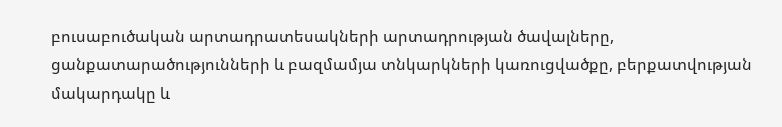բուսաբուծական արտադրատեսակների արտադրության ծավալները, ցանքատարածությունների և բազմամյա տնկարկների կառուցվածքը, բերքատվության մակարդակը և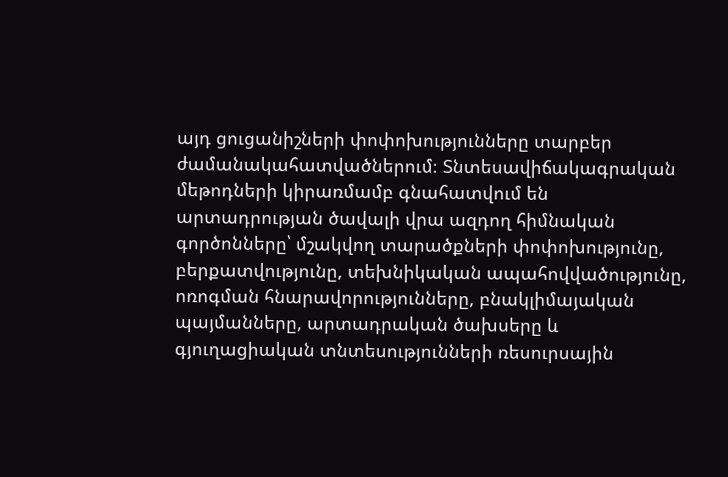այդ ցուցանիշների փոփոխությունները տարբեր ժամանակահատվածներում։ Տնտեսավիճակագրական մեթոդների կիրառմամբ գնահատվում են արտադրության ծավալի վրա ազդող հիմնական գործոնները՝ մշակվող տարածքների փոփոխությունը, բերքատվությունը, տեխնիկական ապահովվածությունը, ոռոգման հնարավորությունները, բնակլիմայական պայմանները, արտադրական ծախսերը և գյուղացիական տնտեսությունների ռեսուրսային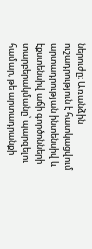ներուժը։ Առանձին ուշադրություն է հատկացվում արտադրության ինտենսիվ և էքստենսիվ աճի գործոնների տարբերակմանը՝ պարզելու համար, թե արտադրանքի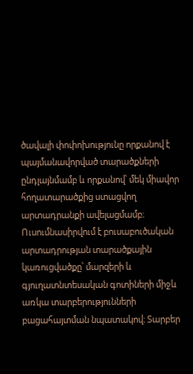ծավալի փոփոխությունը որքանով է պայմանավորված տարածքների ընդլայնմամբ և որքանով՝ մեկ միավոր հողատարածքից ստացվող արտադրանքի ավելացմամբ։ Ուսումնասիրվում է բուսաբուծական արտադրության տարածքային կառուցվածքը՝ մարզերի և գյուղատնտեսական գոտիների միջև առկա տարբերությունների բացահայտման նպատակով։ Տարբեր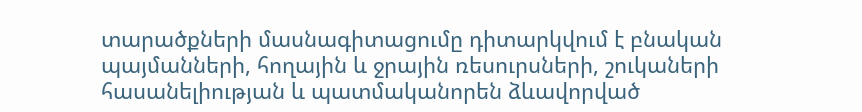տարածքների մասնագիտացումը դիտարկվում է բնական պայմանների, հողային և ջրային ռեսուրսների, շուկաների հասանելիության և պատմականորեն ձևավորված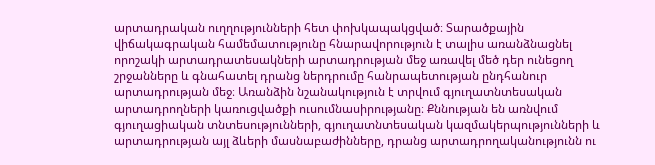արտադրական ուղղությունների հետ փոխկապակցված։ Տարածքային վիճակագրական համեմատությունը հնարավորություն է տալիս առանձնացնել որոշակի արտադրատեսակների արտադրության մեջ առավել մեծ դեր ունեցող շրջանները և գնահատել դրանց ներդրումը հանրապետության ընդհանուր արտադրության մեջ։ Առանձին նշանակություն է տրվում գյուղատնտեսական արտադրողների կառուցվածքի ուսումնասիրությանը։ Քննության են առնվում գյուղացիական տնտեսությունների, գյուղատնտեսական կազմակերպությունների և արտադրության այլ ձևերի մասնաբաժինները, դրանց արտադրողականությունն ու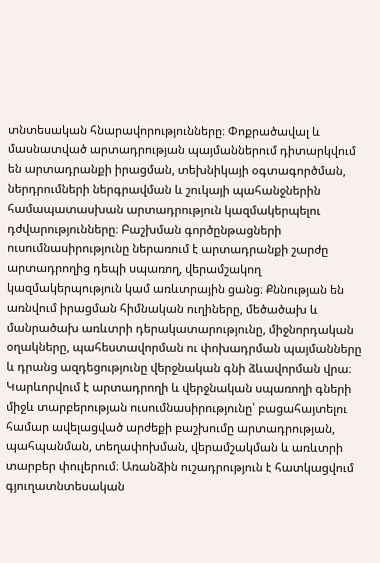տնտեսական հնարավորությունները։ Փոքրածավալ և մասնատված արտադրության պայմաններում դիտարկվում են արտադրանքի իրացման, տեխնիկայի օգտագործման, ներդրումների ներգրավման և շուկայի պահանջներին համապատասխան արտադրություն կազմակերպելու դժվարությունները։ Բաշխման գործընթացների ուսումնասիրությունը ներառում է արտադրանքի շարժը արտադրողից դեպի սպառող, վերամշակող կազմակերպություն կամ առևտրային ցանց։ Քննության են առնվում իրացման հիմնական ուղիները, մեծածախ և մանրածախ առևտրի դերակատարությունը, միջնորդական օղակները, պահեստավորման ու փոխադրման պայմանները և դրանց ազդեցությունը վերջնական գնի ձևավորման վրա։ Կարևորվում է արտադրողի և վերջնական սպառողի գների միջև տարբերության ուսումնասիրությունը՝ բացահայտելու համար ավելացված արժեքի բաշխումը արտադրության, պահպանման, տեղափոխման, վերամշակման և առևտրի տարբեր փուլերում։ Առանձին ուշադրություն է հատկացվում գյուղատնտեսական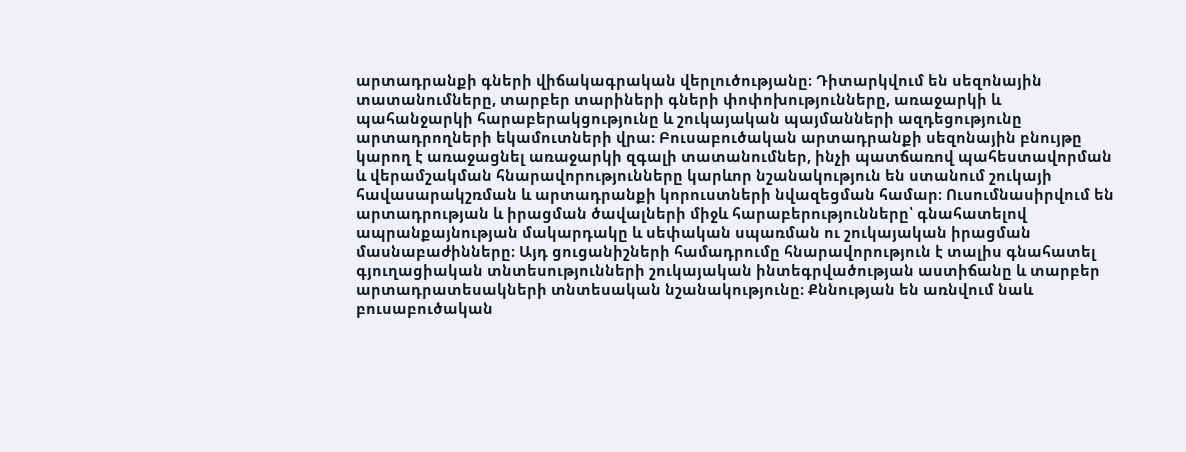արտադրանքի գների վիճակագրական վերլուծությանը։ Դիտարկվում են սեզոնային տատանումները, տարբեր տարիների գների փոփոխությունները, առաջարկի և պահանջարկի հարաբերակցությունը և շուկայական պայմանների ազդեցությունը արտադրողների եկամուտների վրա։ Բուսաբուծական արտադրանքի սեզոնային բնույթը կարող է առաջացնել առաջարկի զգալի տատանումներ, ինչի պատճառով պահեստավորման և վերամշակման հնարավորությունները կարևոր նշանակություն են ստանում շուկայի հավասարակշռման և արտադրանքի կորուստների նվազեցման համար։ Ուսումնասիրվում են արտադրության և իրացման ծավալների միջև հարաբերությունները՝ գնահատելով ապրանքայնության մակարդակը և սեփական սպառման ու շուկայական իրացման մասնաբաժինները։ Այդ ցուցանիշների համադրումը հնարավորություն է տալիս գնահատել գյուղացիական տնտեսությունների շուկայական ինտեգրվածության աստիճանը և տարբեր արտադրատեսակների տնտեսական նշանակությունը։ Քննության են առնվում նաև բուսաբուծական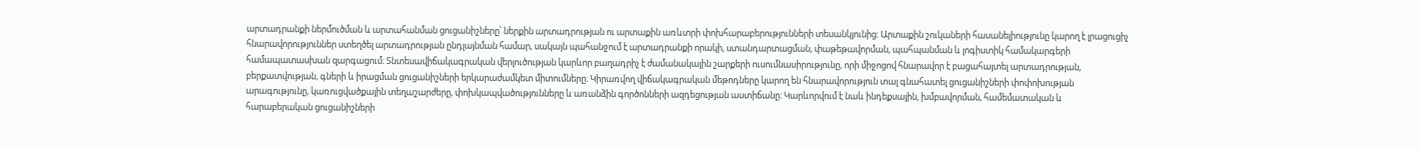արտադրանքի ներմուծման և արտահանման ցուցանիշները՝ ներքին արտադրության ու արտաքին առևտրի փոխհարաբերությունների տեսանկյունից։ Արտաքին շուկաների հասանելիությունը կարող է լրացուցիչ հնարավորություններ ստեղծել արտադրության ընդլայնման համար, սակայն պահանջում է արտադրանքի որակի, ստանդարտացման, փաթեթավորման, պահպանման և լոգիստիկ համակարգերի համապատասխան զարգացում։ Տնտեսավիճակագրական վերլուծության կարևոր բաղադրիչ է ժամանակային շարքերի ուսումնասիրությունը, որի միջոցով հնարավոր է բացահայտել արտադրության, բերքատվության, գների և իրացման ցուցանիշների երկարաժամկետ միտումները։ Կիրառվող վիճակագրական մեթոդները կարող են հնարավորություն տալ գնահատել ցուցանիշների փոփոխության արագությունը, կառուցվածքային տեղաշարժերը, փոխկապվածությունները և առանձին գործոնների ազդեցության աստիճանը։ Կարևորվում է նաև ինդեքսային, խմբավորման, համեմատական և հարաբերական ցուցանիշների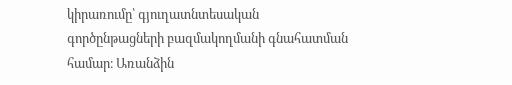կիրառումը՝ գյուղատնտեսական գործընթացների բազմակողմանի գնահատման համար։ Առանձին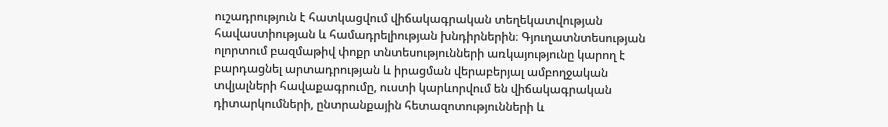ուշադրություն է հատկացվում վիճակագրական տեղեկատվության հավաստիության և համադրելիության խնդիրներին։ Գյուղատնտեսության ոլորտում բազմաթիվ փոքր տնտեսությունների առկայությունը կարող է բարդացնել արտադրության և իրացման վերաբերյալ ամբողջական տվյալների հավաքագրումը, ուստի կարևորվում են վիճակագրական դիտարկումների, ընտրանքային հետազոտությունների և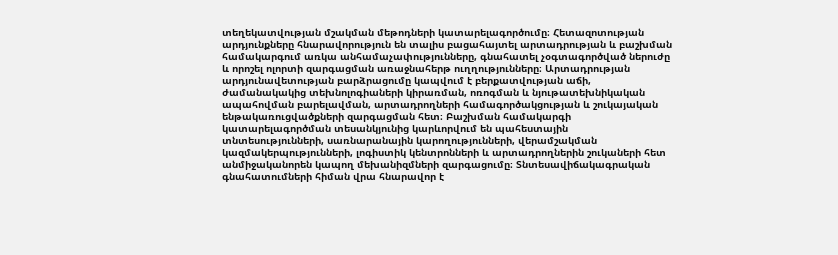տեղեկատվության մշակման մեթոդների կատարելագործումը։ Հետազոտության արդյունքները հնարավորություն են տալիս բացահայտել արտադրության և բաշխման համակարգում առկա անհամաչափությունները, գնահատել չօգտագործված ներուժը և որոշել ոլորտի զարգացման առաջնահերթ ուղղությունները։ Արտադրության արդյունավետության բարձրացումը կապվում է բերքատվության աճի, ժամանակակից տեխնոլոգիաների կիրառման, ոռոգման և նյութատեխնիկական ապահովման բարելավման, արտադրողների համագործակցության և շուկայական ենթակառուցվածքների զարգացման հետ։ Բաշխման համակարգի կատարելագործման տեսանկյունից կարևորվում են պահեստային տնտեսությունների, սառնարանային կարողությունների, վերամշակման կազմակերպությունների, լոգիստիկ կենտրոնների և արտադրողներին շուկաների հետ անմիջականորեն կապող մեխանիզմների զարգացումը։ Տնտեսավիճակագրական գնահատումների հիման վրա հնարավոր է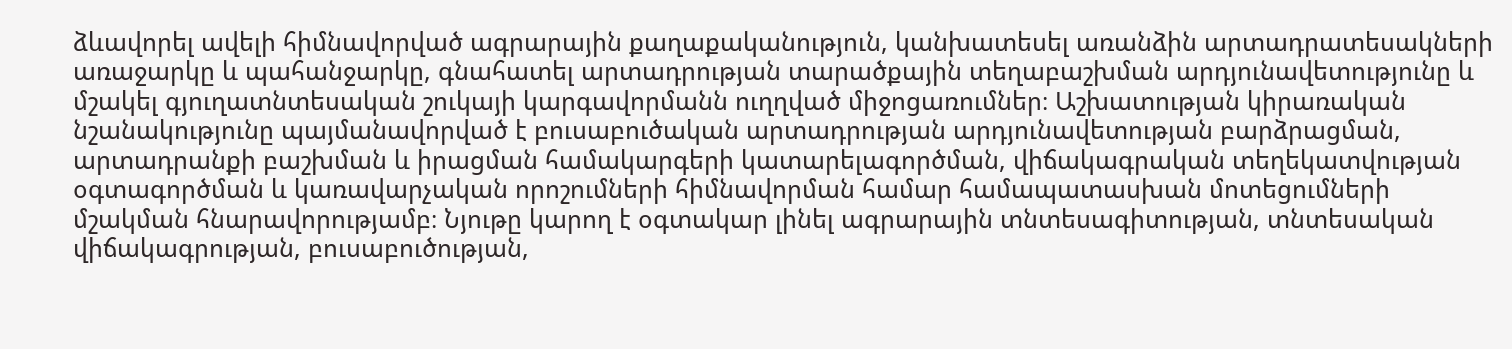ձևավորել ավելի հիմնավորված ագրարային քաղաքականություն, կանխատեսել առանձին արտադրատեսակների առաջարկը և պահանջարկը, գնահատել արտադրության տարածքային տեղաբաշխման արդյունավետությունը և մշակել գյուղատնտեսական շուկայի կարգավորմանն ուղղված միջոցառումներ։ Աշխատության կիրառական նշանակությունը պայմանավորված է բուսաբուծական արտադրության արդյունավետության բարձրացման, արտադրանքի բաշխման և իրացման համակարգերի կատարելագործման, վիճակագրական տեղեկատվության օգտագործման և կառավարչական որոշումների հիմնավորման համար համապատասխան մոտեցումների մշակման հնարավորությամբ։ Նյութը կարող է օգտակար լինել ագրարային տնտեսագիտության, տնտեսական վիճակագրության, բուսաբուծության,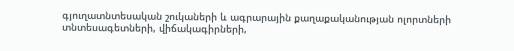գյուղատնտեսական շուկաների և ագրարային քաղաքականության ոլորտների տնտեսագետների, վիճակագիրների,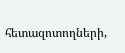հետազոտողների,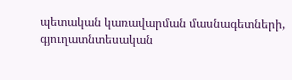պետական կառավարման մասնագետների, գյուղատնտեսական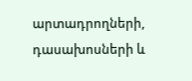արտադրողների, դասախոսների և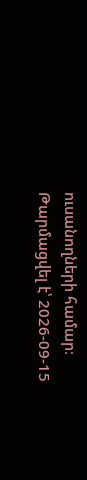ուսանողների համար։
Թարմացվել է՝ 2026-09-15